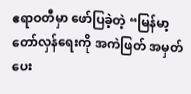ဧရာဝတီမှာ ဖော်ပြခဲ့တဲ့ “မြန်မာ့တော်လှန်ရေးကို အကဲဖြတ် အမှတ်ပေး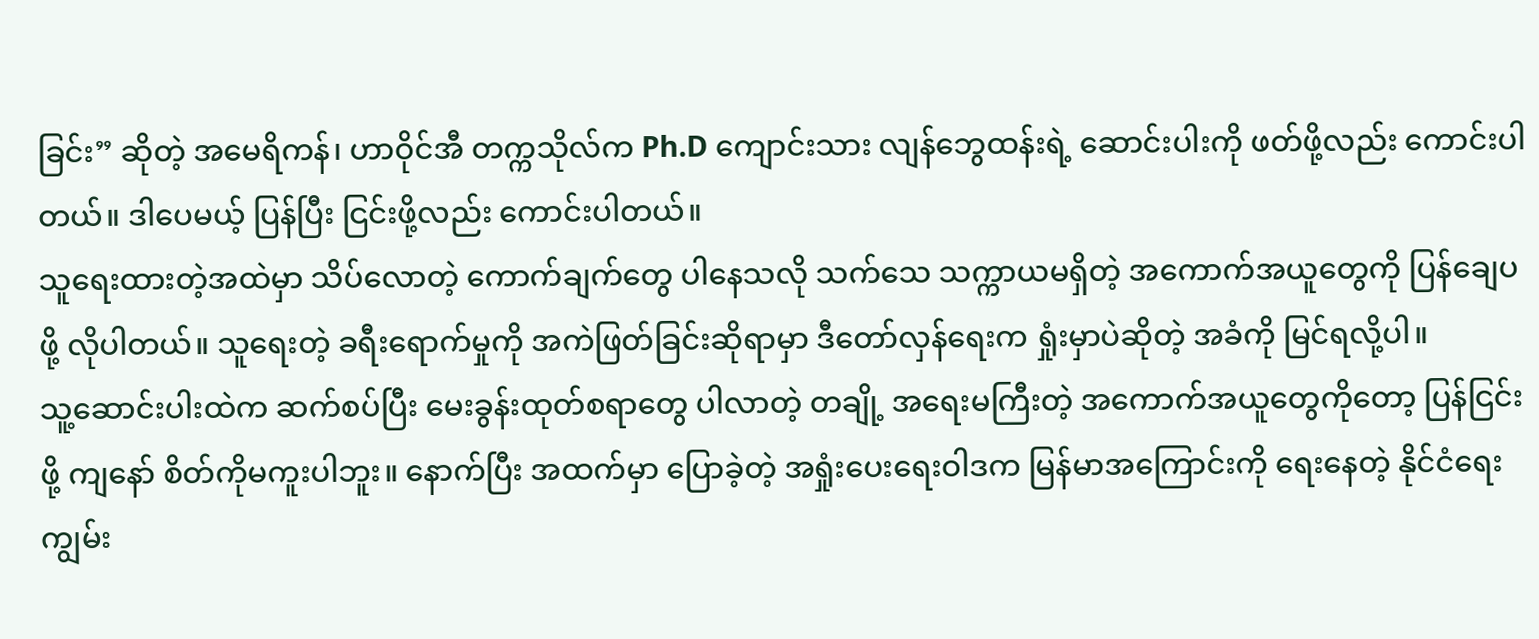ခြင်း” ဆိုတဲ့ အမေရိကန်၊ ဟာဝိုင်အီ တက္ကသိုလ်က Ph.D ကျောင်းသား လျန်ဘွေထန်းရဲ့ ဆောင်းပါးကို ဖတ်ဖို့လည်း ကောင်းပါတယ်။ ဒါပေမယ့် ပြန်ပြီး ငြင်းဖို့လည်း ကောင်းပါတယ်။
သူရေးထားတဲ့အထဲမှာ သိပ်လောတဲ့ ကောက်ချက်တွေ ပါနေသလို သက်သေ သက္ကာယမရှိတဲ့ အကောက်အယူတွေကို ပြန်ချေပဖို့ လိုပါတယ်။ သူရေးတဲ့ ခရီးရောက်မှုကို အကဲဖြတ်ခြင်းဆိုရာမှာ ဒီတော်လှန်ရေးက ရှုံးမှာပဲဆိုတဲ့ အခံကို မြင်ရလို့ပါ။
သူ့ဆောင်းပါးထဲက ဆက်စပ်ပြီး မေးခွန်းထုတ်စရာတွေ ပါလာတဲ့ တချို့ အရေးမကြီးတဲ့ အကောက်အယူတွေကိုတော့ ပြန်ငြင်းဖို့ ကျနော် စိတ်ကိုမကူးပါဘူး။ နောက်ပြီး အထက်မှာ ပြောခဲ့တဲ့ အရှုံးပေးရေးဝါဒက မြန်မာအကြောင်းကို ရေးနေတဲ့ နိုင်ငံရေးကျွမ်း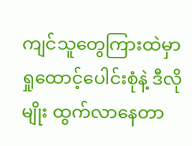ကျင်သူတွေကြားထဲမှာ ရှုထောင့်ပေါင်းစုံနဲ့ ဒီလိုမျိုး ထွက်လာနေတာ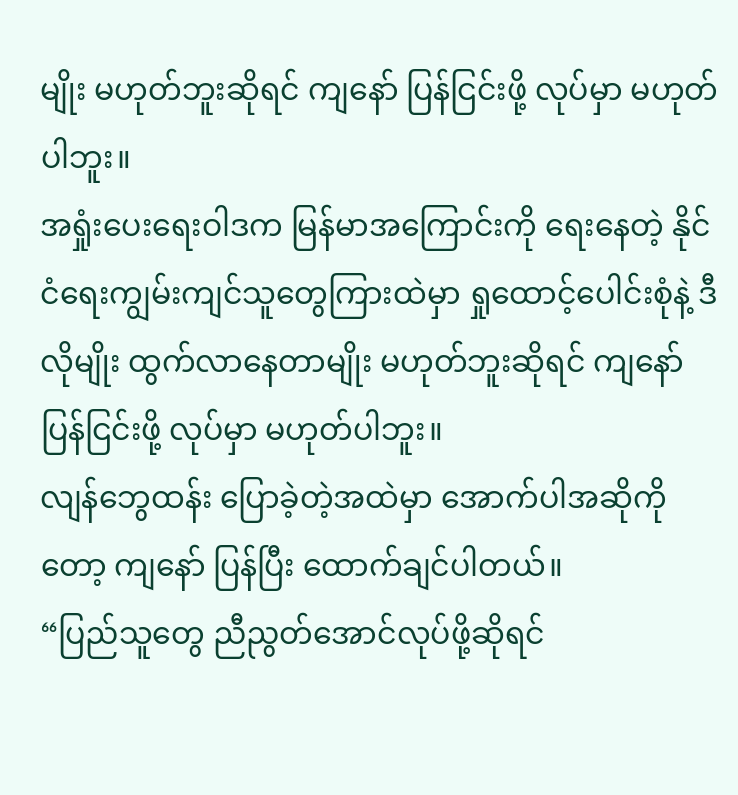မျိုး မဟုတ်ဘူးဆိုရင် ကျနော် ပြန်ငြင်းဖို့ လုပ်မှာ မဟုတ်ပါဘူး။
အရှုံးပေးရေးဝါဒက မြန်မာအကြောင်းကို ရေးနေတဲ့ နိုင်ငံရေးကျွမ်းကျင်သူတွေကြားထဲမှာ ရှုထောင့်ပေါင်းစုံနဲ့ ဒီလိုမျိုး ထွက်လာနေတာမျိုး မဟုတ်ဘူးဆိုရင် ကျနော် ပြန်ငြင်းဖို့ လုပ်မှာ မဟုတ်ပါဘူး။
လျန်ဘွေထန်း ပြောခဲ့တဲ့အထဲမှာ အောက်ပါအဆိုကိုတော့ ကျနော် ပြန်ပြီး ထောက်ချင်ပါတယ်။
“ပြည်သူတွေ ညီညွတ်အောင်လုပ်ဖို့ဆိုရင်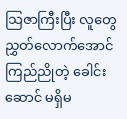သြဇာကြီးပြီး လူတွေ ညွှတ်လောက်အောင် ကြည်ညိုတဲ့ ခေါင်းဆောင် မရှိမ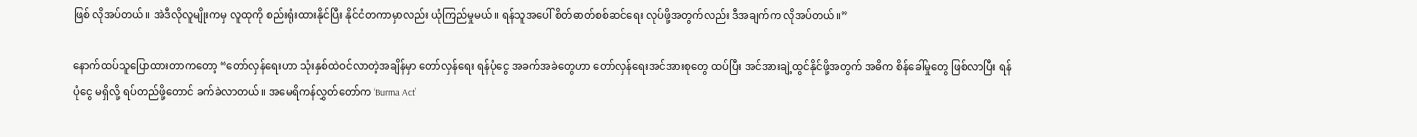ဖြစ် လိုအပ်တယ်။ အဲဒီလိုလူမျိုးကမှ လူထုကို စည်းရုံးထားနိုင်ပြီး နိုင်ငံတကာမှာလည်း ယုံကြည်မှုမယ်။ ရန်သူအပေါ် စိတ်ဓာတ်စစ်ဆင်ရေး လုပ်ဖို့အတွက်လည်း ဒီအချက်က လိုအပ်တယ်။”

နောက်ထပ်သူပြောထားတာကတော့ “တော်လှန်ရေးဟာ သုံးနှစ်ထဲဝင်လာတဲ့အချိန်မှာ တော်လှန်ရေး ရန်ပုံငွေ အခက်အခဲတွေဟာ တော်လှန်ရေးအင်အားစုတွေ ထပ်ပြီး အင်အားချဲ့ထွင်နိုင်ဖို့အတွက် အဓိက စိန်ခေါ်မှုတွေ ဖြစ်လာပြီး ရန်ပုံငွေ မရှိလို့ ရပ်တည်ဖို့တောင် ခက်ခဲလာတယ်။ အမေရိကန်လွှတ်တော်က ‘Burma Act’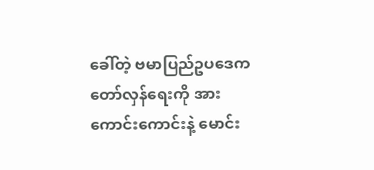ခေါ်တဲ့ ဗမာပြည်ဥပဒေက တော်လှန်ရေးကို အားကောင်းကောင်းနဲ့ မောင်း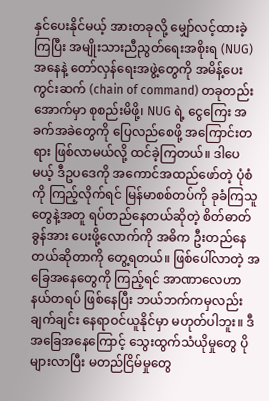နှင်ပေးနိုင်မယ့် အားတခုလို့ မျှော်လင့်ထားခဲ့ကြပြီး အမျိုးသားညီညွတ်ရေးအစိုးရ (NUG) အနေနဲ့ တော်လှန်ရေးအဖွဲ့တွေကို အမိန့်ပေးကွင်းဆက် (chain of command) တခုတည်းအောက်မှာ စုစည်းမိဖို့၊ NUG ရဲ့ ငွေကြေး အခက်အခဲတွေကို ပြေလည်စေဖို့ အကြောင်းတရား ဖြစ်လာမယ်လို့ ထင်ခဲ့ကြတယ်။ ဒါပေမယ့် ဒီဥပဒေကို အကောင်အထည်ဖော်တဲ့ ပုံစံကို ကြည့်လိုက်ရင် မြန်မာစစ်တပ်ကို ခုခံကြသူတွေနဲ့အတူ ရပ်တည်နေတယ်ဆိုတဲ့ စိတ်ဓာတ်ခွန်အား ပေးဖို့လောက်ကို အဓိက ဦးတည်နေတယ်ဆိုတာကို တွေ့ရတယ်။ ဖြစ်ပေါ်လာတဲ့ အခြေအနေတွေကို ကြည့်ရင် အာဏာလေဟာနယ်တရပ် ဖြစ်နေပြီး ဘယ်ဘက်ကမှလည်း ချက်ချင်း နေရာဝင်ယူနိုင်မှာ မဟုတ်ပါဘူး။ ဒီအခြေအနေကြောင့် သွေးထွက်သံယိုမှုတွေ ပိုများလာပြီး မတည်ငြိမ်မှုတွေ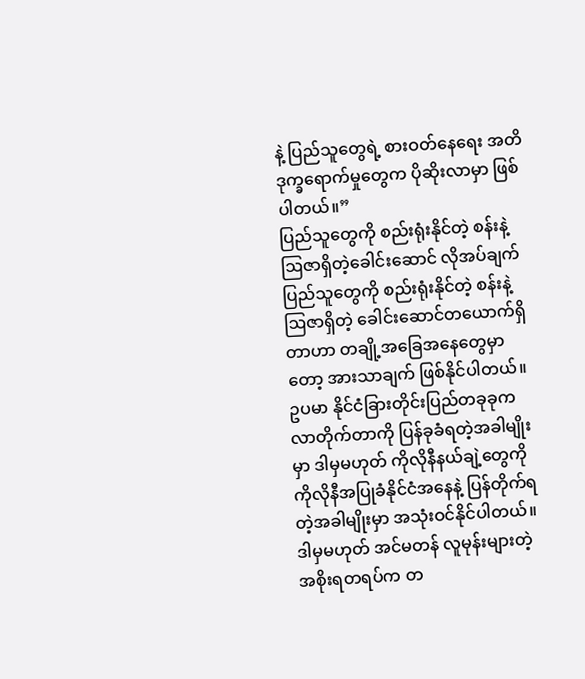နဲ့ ပြည်သူတွေရဲ့ စားဝတ်နေရေး အတိဒုက္ခရောက်မှုတွေက ပိုဆိုးလာမှာ ဖြစ်ပါတယ်။”
ပြည်သူတွေကို စည်းရုံးနိုင်တဲ့ စန်းနဲ့ ဩဇာရှိတဲ့ခေါင်းဆောင် လိုအပ်ချက်
ပြည်သူတွေကို စည်းရုံးနိုင်တဲ့ စန်းနဲ့ ဩဇာရှိတဲ့ ခေါင်းဆောင်တယောက်ရှိတာဟာ တချို့အခြေအနေတွေမှာတော့ အားသာချက် ဖြစ်နိုင်ပါတယ်။ ဥပမာ နိုင်ငံခြားတိုင်းပြည်တခုခုက လာတိုက်တာကို ပြန်ခုခံရတဲ့အခါမျိုးမှာ ဒါမှမဟုတ် ကိုလိုနီနယ်ချဲ့တွေကို ကိုလိုနီအပြုခံနိုင်ငံအနေနဲ့ ပြန်တိုက်ရတဲ့အခါမျိုးမှာ အသုံးဝင်နိုင်ပါတယ်။
ဒါမှမဟုတ် အင်မတန် လူမုန်းများတဲ့ အစိုးရတရပ်က တ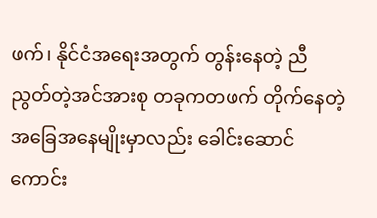ဖက်၊ နိုင်ငံအရေးအတွက် တွန်းနေတဲ့ ညီညွတ်တဲ့အင်အားစု တခုကတဖက် တိုက်နေတဲ့ အခြေအနေမျိုးမှာလည်း ခေါင်းဆောင်ကောင်း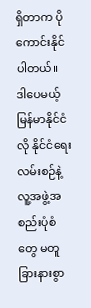ရှိတာက ပိုကောင်းနိုင်ပါတယ်။
ဒါပေမယ့် မြန်မာနိုင်ငံလို နိုင်ငံရေးလမ်းစဉ်နဲ့ လူ့အဖွဲ့အစည်းပုံစံတွေ မတူခြားနားစွာ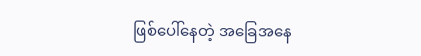ဖြစ်ပေါ်နေတဲ့ အခြေအနေ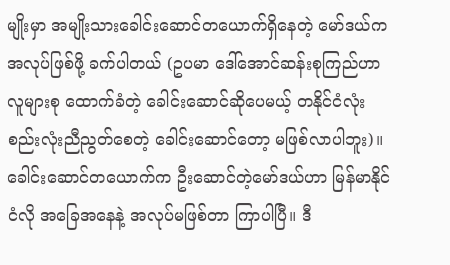မျိုးမှာ အမျိုးသားခေါင်းဆောင်တယောက်ရှိနေတဲ့ မော်ဒယ်က အလုပ်ဖြစ်ဖို့ ခက်ပါတယ် (ဥပမာ ဒေါ်အောင်ဆန်းစုကြည်ဟာ လူများစု ထောက်ခံတဲ့ ခေါင်းဆောင်ဆိုပေမယ့် တနိုင်ငံလုံး စည်းလုံးညီညွတ်စေတဲ့ ခေါင်းဆောင်တော့ မဖြစ်လာပါဘူး)။
ခေါင်းဆောင်တယောက်က ဦးဆောင်တဲ့မော်ဒယ်ဟာ မြန်မာနိုင်ငံလို အခြေအနေနဲ့ အလုပ်မဖြစ်တာ ကြာပါပြီ။ ဒီ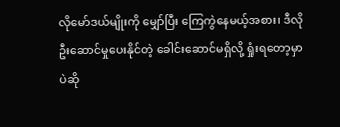လိုမော်ဒယ်မျိုးကို မျှော်ပြီး ကြေကွဲနေမယ့်အစား၊ ဒီလို ဦးဆောင်မှုပေးနိုင်တဲ့ ခေါင်းဆောင်မရှိလို့ ရှုံးရတော့မှာပဲဆို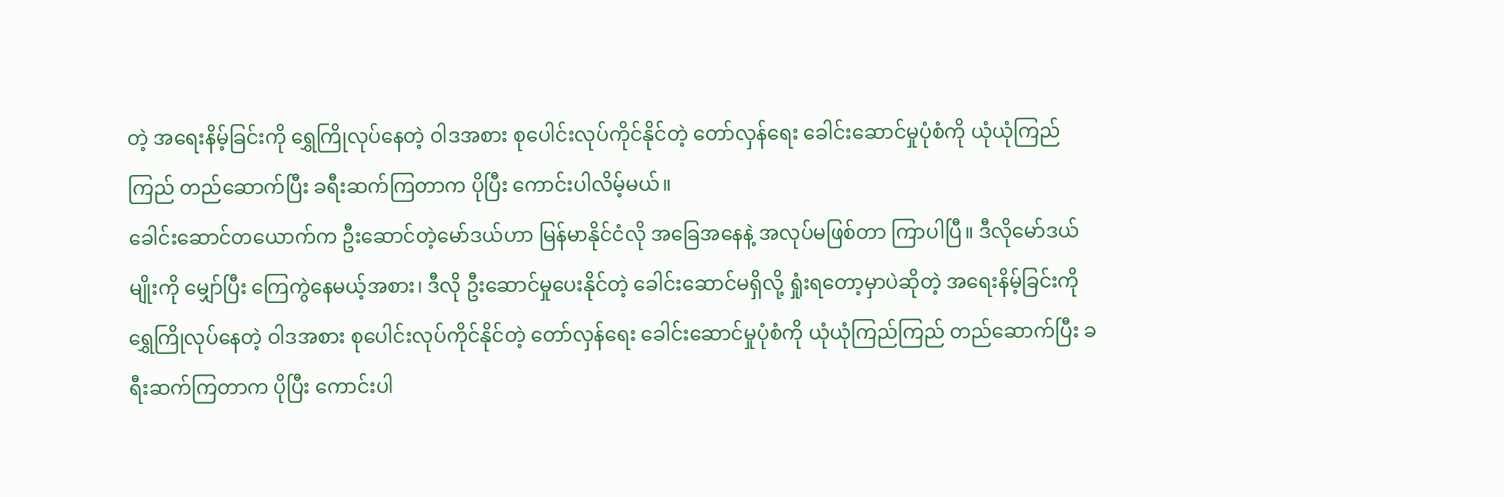တဲ့ အရေးနိမ့်ခြင်းကို ရွှေကြိုလုပ်နေတဲ့ ဝါဒအစား စုပေါင်းလုပ်ကိုင်နိုင်တဲ့ တော်လှန်ရေး ခေါင်းဆောင်မှုပုံစံကို ယုံယုံကြည်ကြည် တည်ဆောက်ပြီး ခရီးဆက်ကြတာက ပိုပြီး ကောင်းပါလိမ့်မယ်။
ခေါင်းဆောင်တယောက်က ဦးဆောင်တဲ့မော်ဒယ်ဟာ မြန်မာနိုင်ငံလို အခြေအနေနဲ့ အလုပ်မဖြစ်တာ ကြာပါပြီ။ ဒီလိုမော်ဒယ်မျိုးကို မျှော်ပြီး ကြေကွဲနေမယ့်အစား၊ ဒီလို ဦးဆောင်မှုပေးနိုင်တဲ့ ခေါင်းဆောင်မရှိလို့ ရှုံးရတော့မှာပဲဆိုတဲ့ အရေးနိမ့်ခြင်းကို ရွှေကြိုလုပ်နေတဲ့ ဝါဒအစား စုပေါင်းလုပ်ကိုင်နိုင်တဲ့ တော်လှန်ရေး ခေါင်းဆောင်မှုပုံစံကို ယုံယုံကြည်ကြည် တည်ဆောက်ပြီး ခရီးဆက်ကြတာက ပိုပြီး ကောင်းပါ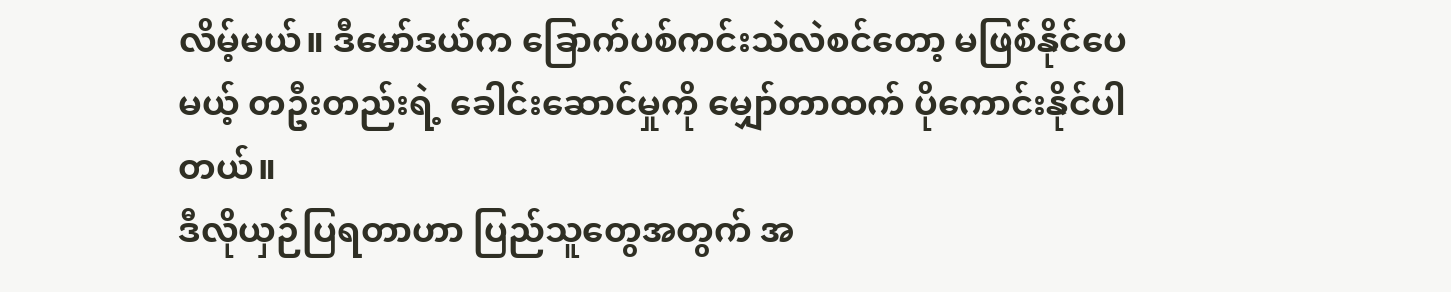လိမ့်မယ်။ ဒီမော်ဒယ်က ခြောက်ပစ်ကင်းသဲလဲစင်တော့ မဖြစ်နိုင်ပေမယ့် တဦးတည်းရဲ့ ခေါင်းဆောင်မှုကို မျှော်တာထက် ပိုကောင်းနိုင်ပါတယ်။
ဒီလိုယှဉ်ပြရတာဟာ ပြည်သူတွေအတွက် အ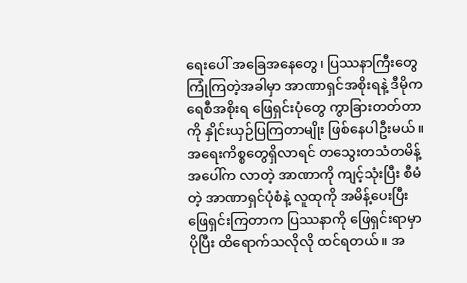ရေးပေါ် အခြေအနေတွေ၊ ပြဿနာကြီးတွေ ကြုံကြတဲ့အခါမှာ အာဏာရှင်အစိုးရနဲ့ ဒီမိုကရေစီအစိုးရ ဖြေရှင်းပုံတွေ ကွာခြားတတ်တာကို နှိုင်းယှဉ်ပြကြတာမျိုး ဖြစ်နေပါဦးမယ်။
အရေးကိစ္စတွေရှိလာရင် တသွေးတသံတမိန့် အပေါ်က လာတဲ့ အာဏာကို ကျင့်သုံးပြီး စီမံတဲ့ အာဏာရှင်ပုံစံနဲ့ လူထုကို အမိန့်ပေးပြီး ဖြေရှင်းကြတာက ပြဿနာကို ဖြေရှင်းရာမှာ ပိုပြီး ထိရောက်သလိုလို ထင်ရတယ်။ အ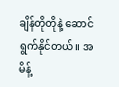ချိန်တိုတိုနဲ့ ဆောင်ရွက်နိုင်တယ်။ အမိန့်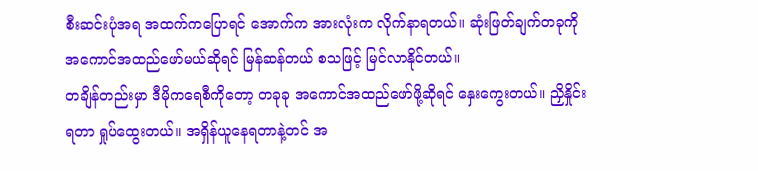စီးဆင်းပုံအရ အထက်ကပြောရင် အောက်က အားလုံးက လိုက်နာရတယ်။ ဆုံးဖြတ်ချက်တခုကို အကောင်အထည်ဖော်မယ်ဆိုရင် မြန်ဆန်တယ် စသဖြင့် မြင်လာနိုင်တယ်။
တချိန်တည်းမှာ ဒီမိုကရေစီကိုတော့ တခုခု အကောင်အထည်ဖော်ဖို့ဆိုရင် နှေးကွေးတယ်။ ညှိနှိုင်းရတာ ရှုပ်ထွေးတယ်။ အရှိန်ယူနေရတာနဲ့တင် အ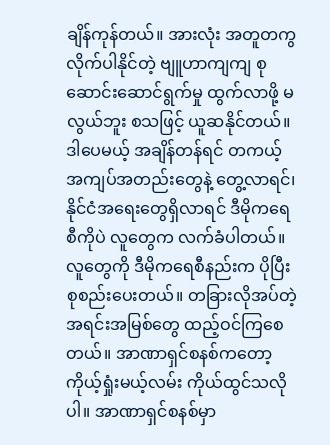ချိန်ကုန်တယ်။ အားလုံး အတူတကွ လိုက်ပါနိုင်တဲ့ ဗျူဟာကျကျ စုဆောင်းဆောင်ရွက်မှု ထွက်လာဖို့ မလွယ်ဘူး စသဖြင့် ယူဆနိုင်တယ်။ ဒါပေမယ့် အချိန်တန်ရင် တကယ့် အကျပ်အတည်းတွေနဲ့ တွေ့လာရင်၊ နိုင်ငံအရေးတွေရှိလာရင် ဒီမိုကရေစီကိုပဲ လူတွေက လက်ခံပါတယ်။
လူတွေကို ဒီမိုကရေစီနည်းက ပိုပြီး စုစည်းပေးတယ်။ တခြားလိုအပ်တဲ့ အရင်းအမြစ်တွေ ထည့်ဝင်ကြစေတယ်။ အာဏာရှင်စနစ်ကတော့ ကိုယ့်ရှုံးမယ့်လမ်း ကိုယ်ထွင်သလိုပါ။ အာဏာရှင်စနစ်မှာ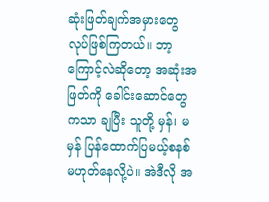ဆုံးဖြတ်ချက်အမှားတွေ လုပ်ဖြစ်ကြတယ်။ ဘာ့ကြောင့်လဲဆိုတော့ အဆုံးအဖြတ်ကို ခေါင်းဆောင်တွေကသာ ချပြီး သူတို့ မှန်၊ မမှန် ပြန်ထောက်ပြမယ့်စနစ် မဟုတ်နေလို့ပဲ။ အဲဒီလို အ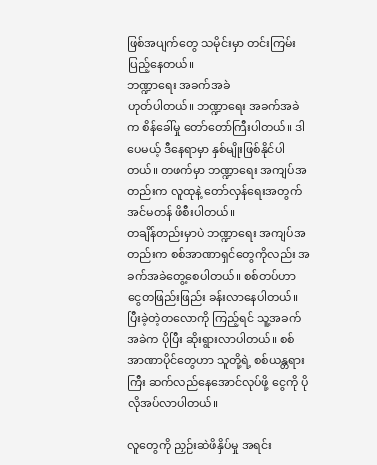ဖြစ်အပျက်တွေ သမိုင်းမှာ တင်းကြမ်းပြည့်နေတယ်။
ဘဏ္ဍာရေး အခက်အခဲ
ဟုတ်ပါတယ်။ ဘဏ္ဍာရေး အခက်အခဲက စိန်ခေါ်မှု တော်တော်ကြီးပါတယ်။ ဒါပေမယ့် ဒီနေရာမှာ နှစ်မျိုးဖြစ်နိုင်ပါတယ်။ တဖက်မှာ ဘဏ္ဍာရေး အကျပ်အတည်းက လူထုနဲ့ တော်လှန်ရေးအတွက် အင်မတန် ဖိစီးပါတယ်။
တချိန်တည်းမှာပဲ ဘဏ္ဍာရေး အကျပ်အတည်းက စစ်အာဏာရှင်တွေကိုလည်း အခက်အခဲတွေ့စေပါတယ်။ စစ်တပ်ဟာ ငွေတဖြည်းဖြည်း ခန်းလာနေပါတယ်။ ပြီးခဲ့တဲ့တလောကို ကြည့်ရင် သူ့အခက်အခဲက ပိုပြီး ဆိုးရွားလာပါတယ်။ စစ်အာဏာပိုင်တွေဟာ သူတို့ရဲ့ စစ်ယန္တရားကြီး ဆက်လည်နေအောင်လုပ်ဖို့ ငွေကို ပိုလိုအပ်လာပါတယ်။

လူတွေကို ညှဉ်းဆဲဖိနှိပ်မှု အရင်း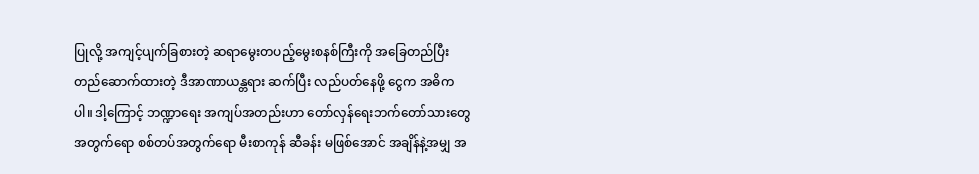ပြုလို့ အကျင့်ပျက်ခြစားတဲ့ ဆရာမွေးတပည့်မွေးစနစ်ကြီးကို အခြေတည်ပြီး တည်ဆောက်ထားတဲ့ ဒီအာဏာယန္တရား ဆက်ပြီး လည်ပတ်နေဖို့ ငွေက အဓိကပါ။ ဒါ့ကြောင့် ဘဏ္ဍာရေး အကျပ်အတည်းဟာ တော်လှန်ရေးဘက်တော်သားတွေ အတွက်ရော စစ်တပ်အတွက်ရော မီးစာကုန် ဆီခန်း မဖြစ်အောင် အချိန်နဲ့အမျှ အ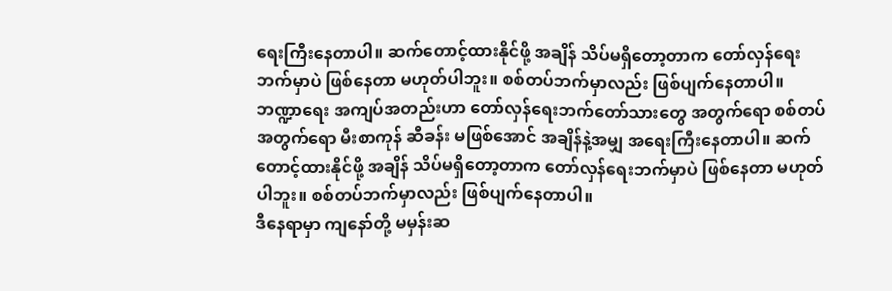ရေးကြီးနေတာပါ။ ဆက်တောင့်ထားနိုင်ဖို့ အချိန် သိပ်မရှိတော့တာက တော်လှန်ရေးဘက်မှာပဲ ဖြစ်နေတာ မဟုတ်ပါဘူး။ စစ်တပ်ဘက်မှာလည်း ဖြစ်ပျက်နေတာပါ။
ဘဏ္ဍာရေး အကျပ်အတည်းဟာ တော်လှန်ရေးဘက်တော်သားတွေ အတွက်ရော စစ်တပ်အတွက်ရော မီးစာကုန် ဆီခန်း မဖြစ်အောင် အချိန်နဲ့အမျှ အရေးကြီးနေတာပါ။ ဆက်တောင့်ထားနိုင်ဖို့ အချိန် သိပ်မရှိတော့တာက တော်လှန်ရေးဘက်မှာပဲ ဖြစ်နေတာ မဟုတ်ပါဘူး။ စစ်တပ်ဘက်မှာလည်း ဖြစ်ပျက်နေတာပါ။
ဒီနေရာမှာ ကျနော်တို့ မမှန်းဆ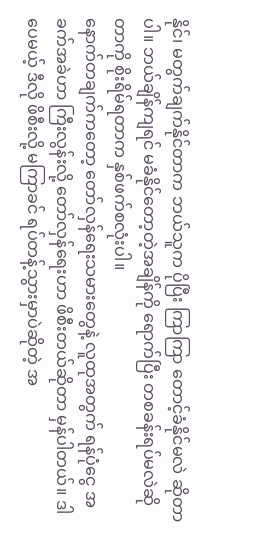နိုင်၊ မတွက်ချက်နိုင်တာက ဘယ်သူက ပိုပြီး ကြာကြာ တောင့်ခံနိုင်မလဲ ဆိုတာပါ။ ဘယ်ချိန်ကျရင် မခံနိုင်တော့တဲ့အချိန်ကို ရောက်ပြီး တစခန်းရပ်မလဲဆိုတာကို စိုးရိမ်ရတာက နှစ်ဖက်စလုံးပါ။
နောက်တချက်ကတော့ တော်လှန်ရေးသမားတွေနဲ့ လူထုအတွက် ရန်ပုံငွေ အခက်အခဲဟာ ကြီးလွန်းလို့ တော်လှန်ရေးဟာ ဖိစီးတယ်ဆိုတာ မှန်ပါတယ်။ ဒါပေမယ့် ဒီလို ဖိစီးလို့ မကြာခင် ရပ်တန့်သွားမှာပဲဆိုတဲ့ အ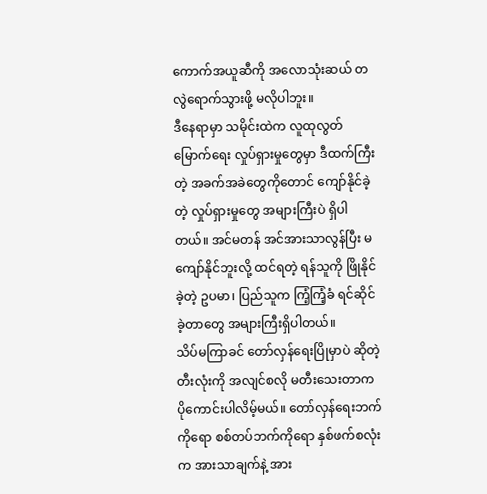ကောက်အယူဆီကို အလောသုံးဆယ် တလွဲရောက်သွားဖို့ မလိုပါဘူး။
ဒီနေရာမှာ သမိုင်းထဲက လူထုလွတ်မြောက်ရေး လှုပ်ရှားမှုတွေမှာ ဒီထက်ကြီးတဲ့ အခက်အခဲတွေကိုတောင် ကျော်နိုင်ခဲ့တဲ့ လှုပ်ရှားမှုတွေ အများကြီးပဲ ရှိပါတယ်။ အင်မတန် အင်အားသာလွန်ပြီး မကျော်နိုင်ဘူးလို့ ထင်ရတဲ့ ရန်သူကို ဖြိုနိုင်ခဲ့တဲ့ ဥပမာ၊ ပြည်သူက ကြံ့ကြံ့ခံ ရင်ဆိုင်ခဲ့တာတွေ အများကြီးရှိပါတယ်။
သိပ်မကြာခင် တော်လှန်ရေးပြိုမှာပဲ ဆိုတဲ့ တီးလုံးကို အလျင်စလို မတီးသေးတာက ပိုကောင်းပါလိမ့်မယ်။ တော်လှန်ရေးဘက်ကိုရော စစ်တပ်ဘက်ကိုရော နှစ်ဖက်စလုံးက အားသာချက်နဲ့ အား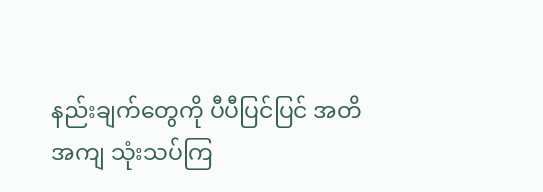နည်းချက်တွေကို ပီပီပြင်ပြင် အတိအကျ သုံးသပ်ကြ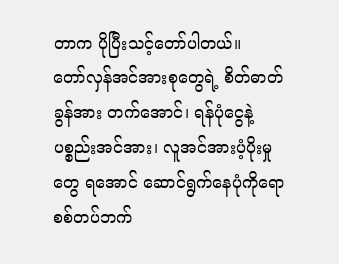တာက ပိုပြီးသင့်တော်ပါတယ်။
တော်လှန်အင်အားစုတွေရဲ့ စိတ်ဓာတ်ခွန်အား တက်အောင်၊ ရန်ပုံငွေနဲ့ ပစ္စည်းအင်အား၊ လူအင်အားပံ့ပိုးမှုတွေ ရအောင် ဆောင်ရွက်နေပုံကိုရော စစ်တပ်ဘက်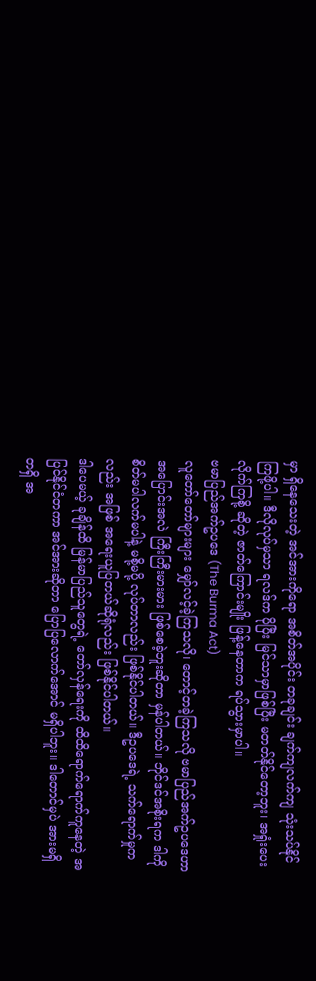မှာ ရှိနေသေးတဲ့ အင်အားကိုရော အစိတ်အပိုင်း တခုချင်း ချက်ကျလက်ကျ သုံးသပ်နိုင်ကြဖို့ပါ။ ဒီလိုလုပ်မှသာ ရလဒ်က ပိုပြီး မြင်သာမှာဖြစ်ပြီး မတတ်နိုင်တော့ဘူး၊ အရှုံးပေးလိုက်ကြစို့ ဆိုတဲ့ ဇာတ်ကြောင်းမျိုး ဖြန့်နေတာက ရပ်သွားမှာပါ။
ဗမာပြည်အက်ဥပဒေ (The Burma Act)
လူတော်တော်များများ မျှော်လင့်ခဲ့ကြသလို၊ တောင့်တခဲ့ကြသလို ဗမာပြည်အက်ဥပဒေဟာ အပြောင်းအလဲ ကြီးကြီးမားမား ဖြစ်စေခဲ့ဘူးဆိုတာ မှန်ပါတယ်။ ဘိုင်ဒင်အစိုးရက ဒါကို စိတ်မပါလက်မပါနဲ့ မစို့မပို့ လုပ်တာလည်း ဖြစ်နိုင်ပါတယ်။ ဒီဥပဒေရဲ့ သက်ရောက်မှုကလည်း အဖြစ် အရေးယူပြတယ်ဆိုရုံလည်း ဖြစ်နိုင်ပါတယ်။
ဒါပေမယ့် ခုချိန်ထိ မြန်မာပြည်သူတွေရဲ့ တော်လှန်ရေးကို ထိထိရောက်ရောက်ကူနေတဲ့ အပြင်နိုင်ငံတကာ အင်အားဆိုတာ ပြောပြလောက်အောင် မရှိပါဘူး။ ဒါတောင်မှပဲ အားမရှိတရှိ အ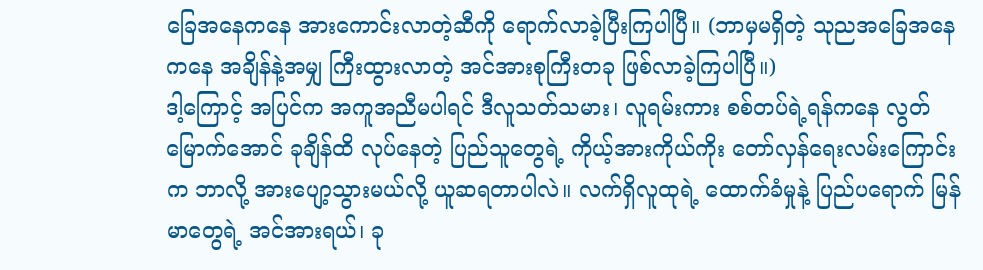ခြေအနေကနေ အားကောင်းလာတဲ့ဆီကို ရောက်လာခဲ့ပြီးကြပါပြီ။ (ဘာမှမရှိတဲ့ သုညအခြေအနေကနေ အချိန်နဲ့အမျှ ကြီးထွားလာတဲ့ အင်အားစုကြီးတခု ဖြစ်လာခဲ့ကြပါပြီ။)
ဒါ့ကြောင့် အပြင်က အကူအညီမပါရင် ဒီလူသတ်သမား၊ လူရမ်းကား စစ်တပ်ရဲ့ရန်ကနေ လွတ်မြောက်အောင် ခုချိန်ထိ လုပ်နေတဲ့ ပြည်သူတွေရဲ့ ကိုယ့်အားကိုယ်ကိုး တော်လှန်ရေးလမ်းကြောင်းက ဘာလို့ အားပျော့သွားမယ်လို့ ယူဆရတာပါလဲ။ လက်ရှိလူထုရဲ့ ထောက်ခံမှုနဲ့ ပြည်ပရောက် မြန်မာတွေရဲ့ အင်အားရယ်၊ ခု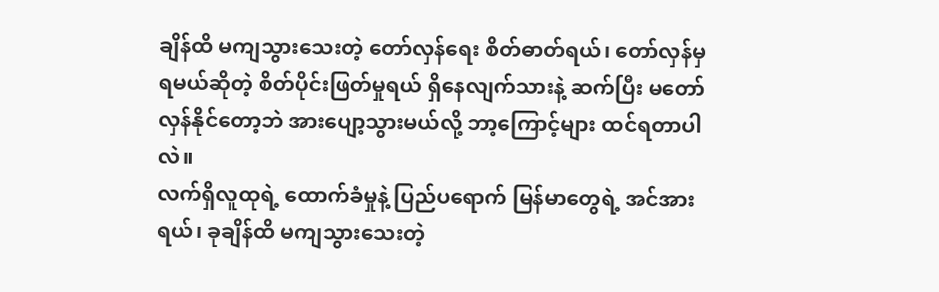ချိန်ထိ မကျသွားသေးတဲ့ တော်လှန်ရေး စိတ်ဓာတ်ရယ်၊ တော်လှန်မှ ရမယ်ဆိုတဲ့ စိတ်ပိုင်းဖြတ်မှုရယ် ရှိနေလျက်သားနဲ့ ဆက်ပြီး မတော်လှန်နိုင်တော့ဘဲ အားပျော့သွားမယ်လို့ ဘာ့ကြောင့်များ ထင်ရတာပါလဲ။
လက်ရှိလူထုရဲ့ ထောက်ခံမှုနဲ့ ပြည်ပရောက် မြန်မာတွေရဲ့ အင်အားရယ်၊ ခုချိန်ထိ မကျသွားသေးတဲ့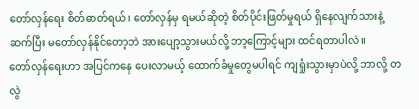တော်လှန်ရေး စိတ်ဓာတ်ရယ်၊ တော်လှန်မှ ရမယ်ဆိုတဲ့ စိတ်ပိုင်းဖြတ်မှုရယ် ရှိနေလျက်သားနဲ့ ဆက်ပြီး မတော်လှန်နိုင်တော့ဘဲ အားပျော့သွားမယ်လို့ ဘာ့ကြောင့်များ ထင်ရတာပါလဲ။
တော်လှန်ရေးဟာ အပြင်ကနေ ပေးလာမယ့် ထောက်ခံမှုတွေမပါရင် ကျရှုံးသွားမှာပဲလို့ ဘာလို့ တလွဲ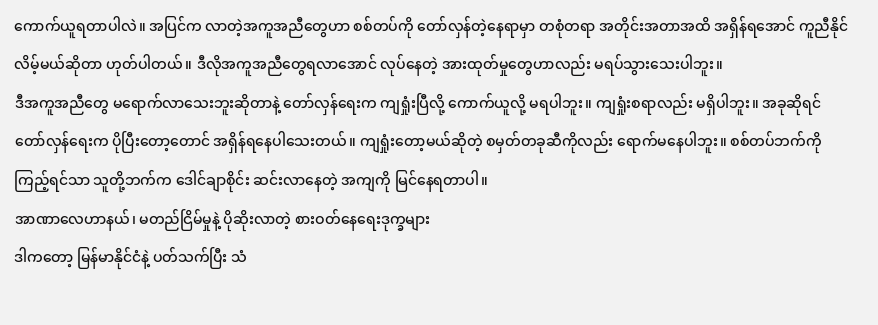ကောက်ယူရတာပါလဲ။ အပြင်က လာတဲ့အကူအညီတွေဟာ စစ်တပ်ကို တော်လှန်တဲ့နေရာမှာ တစုံတရာ အတိုင်းအတာအထိ အရှိန်ရအောင် ကူညီနိုင်လိမ့်မယ်ဆိုတာ ဟုတ်ပါတယ်။ ဒီလိုအကူအညီတွေရလာအောင် လုပ်နေတဲ့ အားထုတ်မှုတွေဟာလည်း မရပ်သွားသေးပါဘူး။
ဒီအကူအညီတွေ မရောက်လာသေးဘူးဆိုတာနဲ့ တော်လှန်ရေးက ကျရှုံးပြီလို့ ကောက်ယူလို့ မရပါဘူး။ ကျရှုံးစရာလည်း မရှိပါဘူး။ အခုဆိုရင် တော်လှန်ရေးက ပိုပြီးတော့တောင် အရှိန်ရနေပါသေးတယ်။ ကျရှုံးတော့မယ်ဆိုတဲ့ စမှတ်တခုဆီကိုလည်း ရောက်မနေပါဘူး။ စစ်တပ်ဘက်ကို ကြည့်ရင်သာ သူတို့ဘက်က ဒေါင်ချာစိုင်း ဆင်းလာနေတဲ့ အကျကို မြင်နေရတာပါ။
အာဏာလေဟာနယ်၊ မတည်ငြိမ်မှုနဲ့ ပိုဆိုးလာတဲ့ စားဝတ်နေရေးဒုက္ခများ
ဒါကတော့ မြန်မာနိုင်ငံနဲ့ ပတ်သက်ပြီး သံ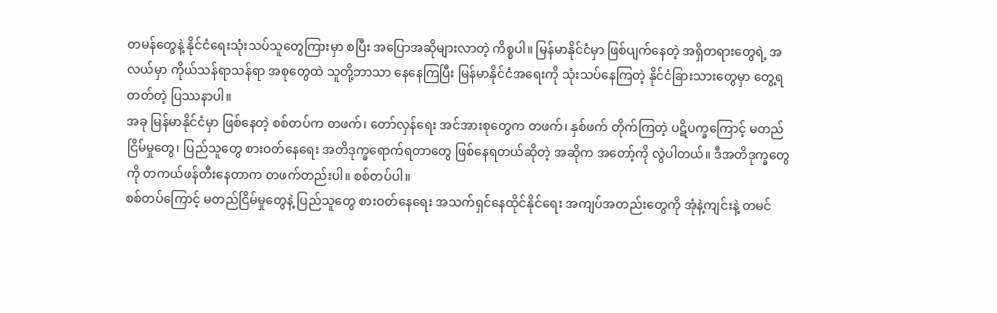တမန်တွေနဲ့ နိုင်ငံရေးသုံးသပ်သူတွေကြားမှာ စပြီး အပြောအဆိုများလာတဲ့ ကိစ္စပါ။ မြန်မာနိုင်ငံမှာ ဖြစ်ပျက်နေတဲ့ အရှိတရားတွေရဲ့ အလယ်မှာ ကိုယ်သန်ရာသန်ရာ အစုတွေထဲ သူတို့ဘာသာ နေနေကြပြီး မြန်မာနိုင်ငံအရေးကို သုံးသပ်နေကြတဲ့ နိုင်ငံခြားသားတွေမှာ တွေ့ရတတ်တဲ့ ပြဿနာပါ။
အခု မြန်မာနိုင်ငံမှာ ဖြစ်နေတဲ့ စစ်တပ်က တဖက်၊ တော်လှန်ရေး အင်အားစုတွေက တဖက်၊ နှစ်ဖက် တိုက်ကြတဲ့ ပဋိပက္ခကြောင့် မတည်ငြိမ်မှုတွေ၊ ပြည်သူတွေ စားဝတ်နေရေး အတိဒုက္ခရောက်ရတာတွေ ဖြစ်နေရတယ်ဆိုတဲ့ အဆိုက အတော့်ကို လွဲပါတယ်။ ဒီအတိဒုက္ခတွေကို တကယ်ဖန်တီးနေတာက တဖက်တည်းပါ။ စစ်တပ်ပါ။
စစ်တပ်ကြောင့် မတည်ငြိမ်မှုတွေနဲ့ ပြည်သူတွေ စားဝတ်နေရေး အသက်ရှင်နေထိုင်နိုင်ရေး အကျပ်အတည်းတွေကို အုံနဲ့ကျင်းနဲ့ တမင်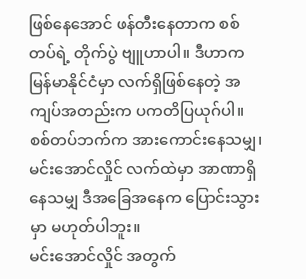ဖြစ်နေအောင် ဖန်တီးနေတာက စစ်တပ်ရဲ့ တိုက်ပွဲ ဗျူဟာပါ။ ဒီဟာက မြန်မာနိုင်ငံမှာ လက်ရှိဖြစ်နေတဲ့ အကျပ်အတည်းက ပကတိပြယုဂ်ပါ။ စစ်တပ်ဘက်က အားကောင်းနေသမျှ၊ မင်းအောင်လှိုင် လက်ထဲမှာ အာဏာရှိနေသမျှ ဒီအခြေအနေက ပြောင်းသွားမှာ မဟုတ်ပါဘူး။
မင်းအောင်လှိုင် အတွက်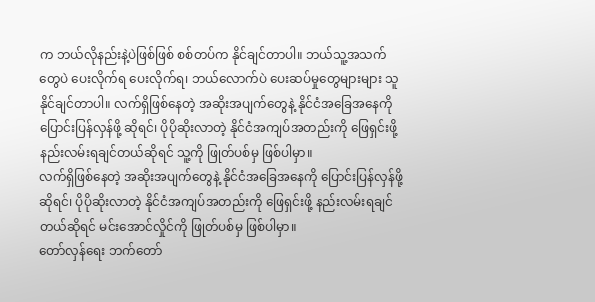က ဘယ်လိုနည်းနဲ့ပဲဖြစ်ဖြစ် စစ်တပ်က နိုင်ချင်တာပါ။ ဘယ်သူ့အသက်တွေပဲ ပေးလိုက်ရ ပေးလိုက်ရ၊ ဘယ်လောက်ပဲ ပေးဆပ်မှုတွေများများ သူနိုင်ချင်တာပါ။ လက်ရှိဖြစ်နေတဲ့ အဆိုးအပျက်တွေနဲ့ နိုင်ငံအခြေအနေကို ပြောင်းပြန်လှန်ဖို့ ဆိုရင်၊ ပိုပိုဆိုးလာတဲ့ နိုင်ငံအကျပ်အတည်းကို ဖြေရှင်းဖို့ နည်းလမ်းရချင်တယ်ဆိုရင် သူ့ကို ဖြုတ်ပစ်မှ ဖြစ်ပါမှာ။
လက်ရှိဖြစ်နေတဲ့ အဆိုးအပျက်တွေနဲ့ နိုင်ငံအခြေအနေကို ပြောင်းပြန်လှန်ဖို့ ဆိုရင်၊ ပိုပိုဆိုးလာတဲ့ နိုင်ငံအကျပ်အတည်းကို ဖြေရှင်းဖို့ နည်းလမ်းရချင်တယ်ဆိုရင် မင်းအောင်လှိုင်ကို ဖြုတ်ပစ်မှ ဖြစ်ပါမှာ။
တော်လှန်ရေး ဘက်တော်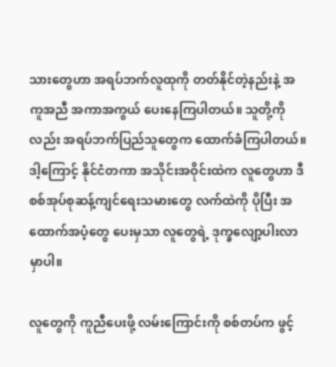သားတွေဟာ အရပ်ဘက်လူထုကို တတ်နိုင်တဲ့နည်းနဲ့ အကူအညီ အကာအကွယ် ပေးနေကြပါတယ်။ သူတို့ကိုလည်း အရပ်ဘက်ပြည်သူတွေက ထောက်ခံကြပါတယ်။ ဒါ့ကြောင့် နိုင်ငံတကာ အသိုင်းအဝိုင်းထဲက လူတွေဟာ ဒီစစ်အုပ်စုဆန့်ကျင်ရေးသမားတွေ လက်ထဲကို ပိုပြီး အထောက်အပံ့တွေ ပေးမှသာ လူတွေရဲ့ ဒုက္ခလျော့ပါးလာမှာပါ။

လူတွေကို ကူညီပေးဖို့ လမ်းကြောင်းကို စစ်တပ်က ဖွင့်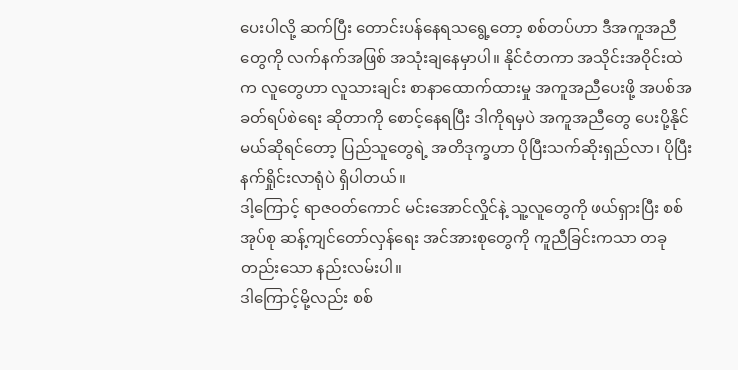ပေးပါလို့ ဆက်ပြီး တောင်းပန်နေရသရွေ့တော့ စစ်တပ်ဟာ ဒီအကူအညီတွေကို လက်နက်အဖြစ် အသုံးချနေမှာပါ။ နိုင်ငံတကာ အသိုင်းအဝိုင်းထဲက လူတွေဟာ လူသားချင်း စာနာထောက်ထားမှု အကူအညီပေးဖို့ အပစ်အခတ်ရပ်စဲရေး ဆိုတာကို စောင့်နေရပြီး ဒါကိုရမှပဲ အကူအညီတွေ ပေးပို့နိုင်မယ်ဆိုရင်တော့ ပြည်သူတွေရဲ့ အတိဒုက္ခဟာ ပိုပြီးသက်ဆိုးရှည်လာ၊ ပိုပြီးနက်ရှိုင်းလာရုံပဲ ရှိပါတယ်။
ဒါ့ကြောင့် ရာဇဝတ်ကောင် မင်းအောင်လှိုင်နဲ့ သူ့လူတွေကို ဖယ်ရှားပြီး စစ်အုပ်စု ဆန့်ကျင်တော်လှန်ရေး အင်အားစုတွေကို ကူညီခြင်းကသာ တခုတည်းသော နည်းလမ်းပါ။
ဒါကြောင့်မို့လည်း စစ်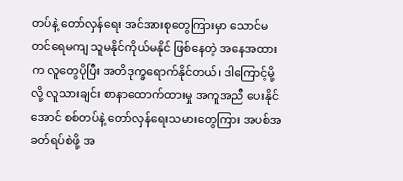တပ်နဲ့ တော်လှန်ရေး အင်အားစုတွေကြားမှာ သောင်မတင်ရေမကျ သူမနိုင်ကိုယ်မနိုင် ဖြစ်နေတဲ့ အနေအထားက လူတွေပိုပြီး အတိဒုက္ခရောက်နိုင်တယ်၊ ဒါကြောင့်မို့လို့ လူသားချင်း စာနာထောက်ထားမှု အကူအညီ ပေးနိုင်အောင် စစ်တပ်နဲ့ တော်လှန်ရေးသမားတွေကြား အပစ်အခတ်ရပ်စဲဖို့ အ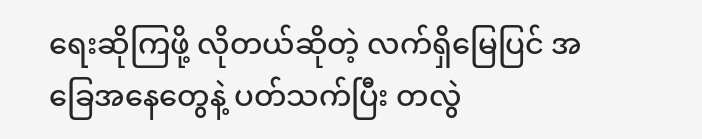ရေးဆိုကြဖို့ လိုတယ်ဆိုတဲ့ လက်ရှိမြေပြင် အခြေအနေတွေနဲ့ ပတ်သက်ပြီး တလွဲ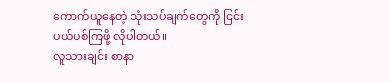ကောက်ယူနေတဲ့ သုံးသပ်ချက်တွေကို ငြင်းပယ်ပစ်ကြဖို့ လိုပါတယ်။
လူသားချင်း စာနာ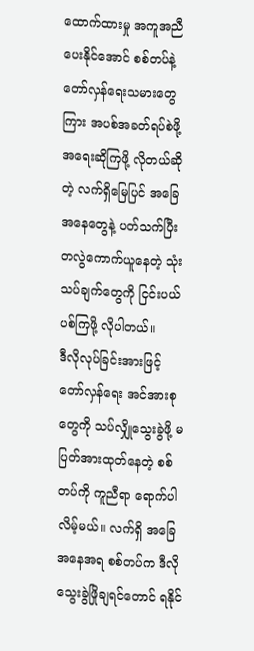ထောက်ထားမှု အကူအညီ ပေးနိုင်အောင် စစ်တပ်နဲ့ တော်လှန်ရေးသမားတွေကြား အပစ်အခတ်ရပ်စဲဖို့ အရေးဆိုကြဖို့ လိုတယ်ဆိုတဲ့ လက်ရှိမြေပြင် အခြေအနေတွေနဲ့ ပတ်သက်ပြီး တလွဲကောက်ယူနေတဲ့ သုံးသပ်ချက်တွေကို ငြင်းပယ်ပစ်ကြဖို့ လိုပါတယ်။
ဒီလိုလုပ်ခြင်းအားဖြင့် တော်လှန်ရေး အင်အားစုတွေကို သပ်လျှိုသွေးခွဲဖို့ မပြတ်အားထုတ်နေတဲ့ စစ်တပ်ကို ကူညီရာ ရောက်ပါလိမ့်မယ်။ လက်ရှိ အခြေအနေအရ စစ်တပ်က ဒီလို သွေးခွဲဖြိုချရင်တောင် ရနိုင်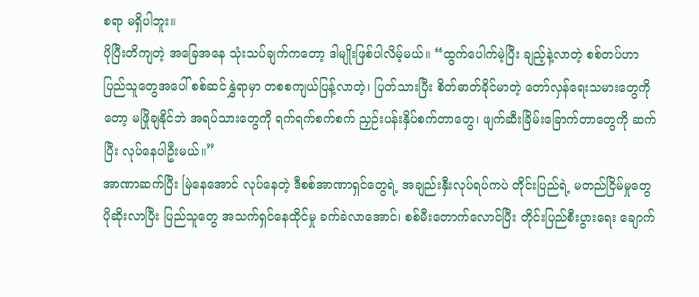စရာ မရှိပါဘူး။
ပိုပြီးတိကျတဲ့ အခြေအနေ သုံးသပ်ချက်ကတော့ ဒါမျိုးဖြစ်ပါလိမ့်မယ်။ “ထွက်ပေါက်မဲ့ပြီး ချည့်နဲ့လာတဲ့ စစ်တပ်ဟာ ပြည်သူတွေအပေါ် စစ်ဆင်နွှဲရာမှာ တစစကျယ်ပြန့်လာတဲ့၊ ပြတ်သားပြီး စိတ်ဓာတ်ခိုင်မာတဲ့ တော်လှန်ရေးသမားတွေကိုတော့ မဖြိုချနိုင်ဘဲ အရပ်သားတွေကို ရက်ရက်စက်စက် ညှဉ်းပန်းနှိပ်စက်တာတွေ၊ ဖျက်ဆီးခြိမ်းခြောက်တာတွေကို ဆက်ပြီး လုပ်နေပါဦးမယ်။”
အာဏာဆက်ပြီး မြဲနေအောင် လုပ်နေတဲ့ ဒီစစ်အာဏာရှင်တွေရဲ့ အချည်းနှီးလုပ်ရပ်ကပဲ တိုင်းပြည်ရဲ့ မတည်ငြိမ်မှုတွေ ပိုဆိုးလာပြီး ပြည်သူတွေ အသက်ရှင်နေထိုင်မှု ခက်ခဲလာအောင်၊ စစ်မီးတောက်လောင်ပြီး တိုင်းပြည်စီးပွားရေး ချောက်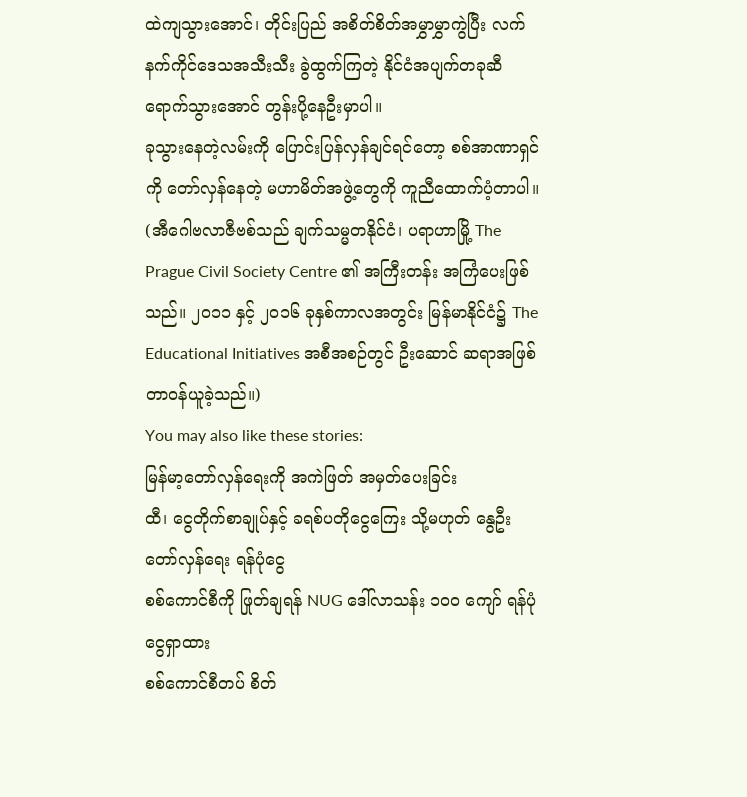ထဲကျသွားအောင်၊ တိုင်းပြည် အစိတ်စိတ်အမွှာမွှာကွဲပြီး လက်နက်ကိုင်ဒေသအသီးသီး ခွဲထွက်ကြတဲ့ နိုင်ငံအပျက်တခုဆီ ရောက်သွားအောင် တွန်းပို့နေဦးမှာပါ။
ခုသွားနေတဲ့လမ်းကို ပြောင်းပြန်လှန်ချင်ရင်တော့ စစ်အာဏာရှင်ကို တော်လှန်နေတဲ့ မဟာမိတ်အဖွဲ့တွေကို ကူညီထောက်ပံ့တာပါ။
(အီဂေါဗလာဇီဗစ်သည် ချက်သမ္မတနိုင်ငံ၊ ပရာဟာမြို့ The Prague Civil Society Centre ၏ အကြီးတန်း အကြံပေးဖြစ်သည်။ ၂၀၁၁ နှင့် ၂၀၁၆ ခုနှစ်ကာလအတွင်း မြန်မာနိုင်ငံ၌ The Educational Initiatives အစီအစဉ်တွင် ဦးဆောင် ဆရာအဖြစ် တာဝန်ယူခဲ့သည်။)
You may also like these stories:
မြန်မာ့တော်လှန်ရေးကို အကဲဖြတ် အမှတ်ပေးခြင်း
ထီ၊ ငွေတိုက်စာချုပ်နှင့် ခရစ်ပတိုငွေကြေး သို့မဟုတ် နွေဦးတော်လှန်ရေး ရန်ပုံငွေ
စစ်ကောင်စီကို ဖြုတ်ချရန် NUG ဒေါ်လာသန်း ၁၀၀ ကျော် ရန်ပုံငွေရှာထား
စစ်ကောင်စီတပ် စိတ်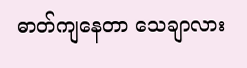ဓာတ်ကျနေတာ သေချာလား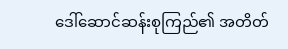ဒေါ်ဆောင်ဆန်းစုကြည်၏ အတိတ်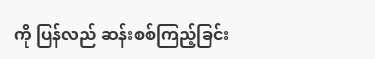ကို ပြန်လည် ဆန်းစစ်ကြည့်ခြင်း